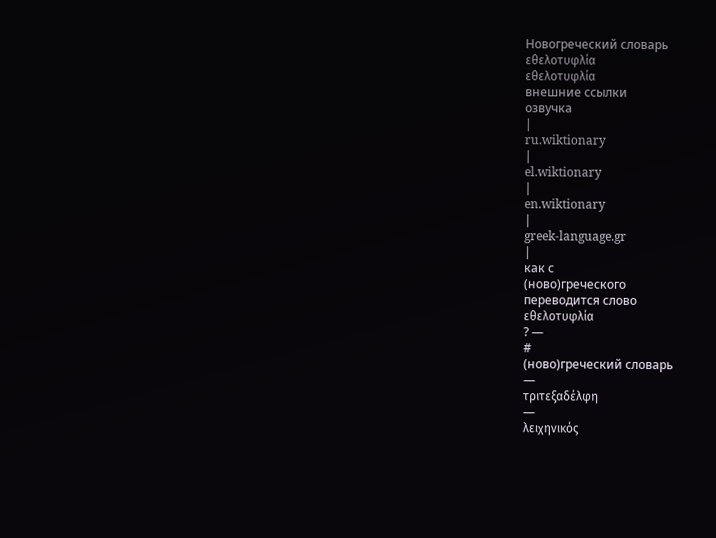Новогреческий словарь
εθελοτυφλία
εθελοτυφλία
внешние ссылки
озвучка
|
ru.wiktionary
|
el.wiktionary
|
en.wiktionary
|
greek-language.gr
|
как с
(ново)греческого
переводится слово
εθελοτυφλία
? —
#
(ново)греческий словарь
—
τριτεξαδέλφη
—
λειχηνικός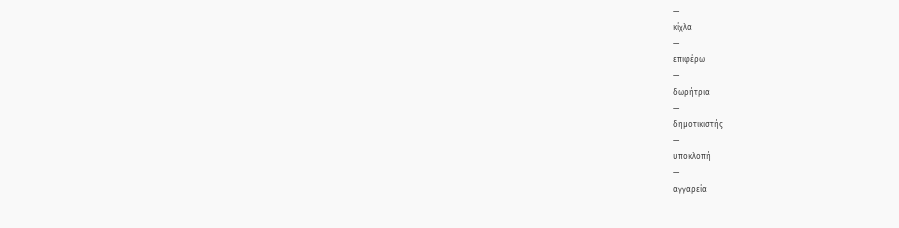—
κίχλα
—
επιφέρω
—
δωρήτρια
—
δημοτικιστής
—
υποκλοπή
—
αγγαρεία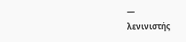—
λενινιστής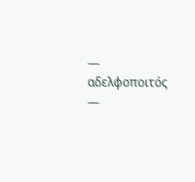—
αδελφοποιτός
—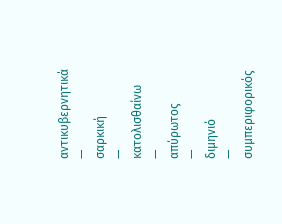αντικυβερνητικά
—
σαρκική
—
κατολισθαίνω
—
απύρωτος
—
διμηνιό
—
συμπεριφορικός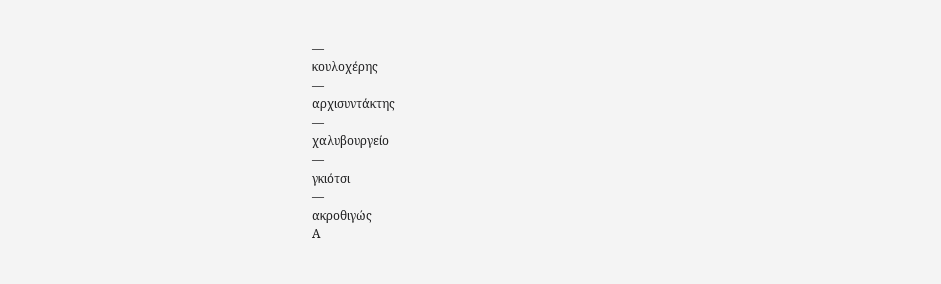—
κουλοχέρης
—
αρχισυντάκτης
—
χαλυβουργείο
—
γκιότσι
—
ακροθιγώς
Α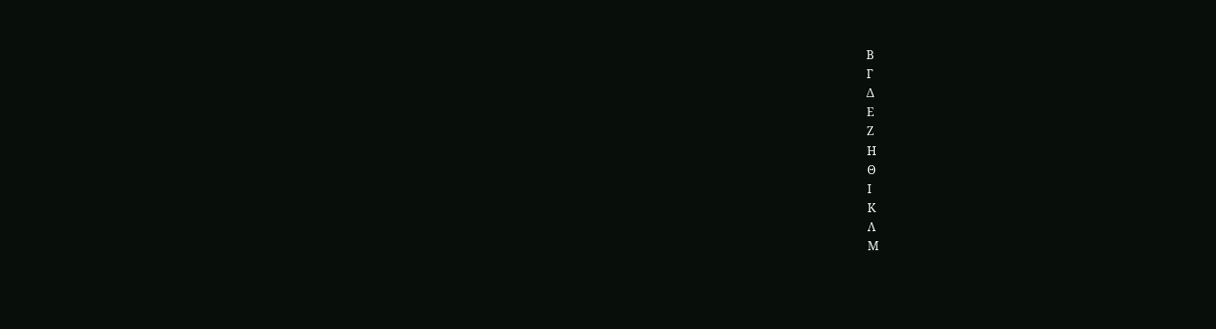Β
Γ
Δ
Ε
Ζ
Η
Θ
Ι
Κ
Λ
Μ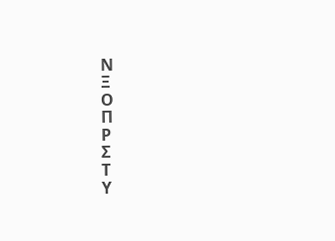Ν
Ξ
Ο
Π
Ρ
Σ
Τ
Υ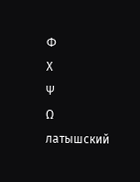Φ
Χ
Ψ
Ω
латышский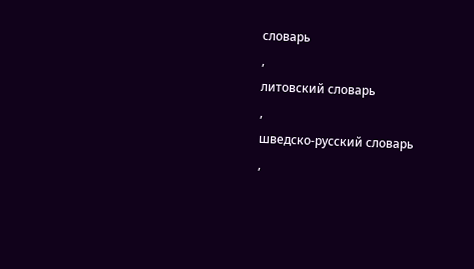словарь
,
литовский словарь
,
шведско-русский словарь
,